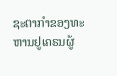ຊະຕາກຳຂອງທະຫານຢູເຄຣນຜູ້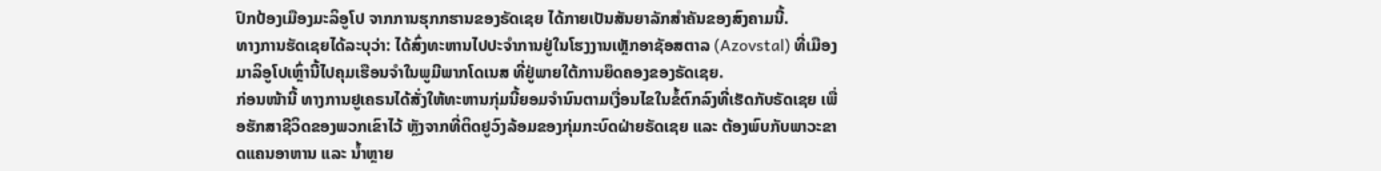ປົກປ້ອງເມືອງມະລິອູໂປ ຈາກການຮຸກກຮານຂອງຣັດເຊຍ ໄດ້ກາຍເປັນສັນຍາລັກສຳຄັນຂອງສົງຄາມນີ້.
ທາງການຮັດເຊຍໄດ້ລະບຸວ່າ: ໄດ້ສົ່ງທະຫານໄປປະຈຳການຢູ່ໃນໂຮງງານເຫຼັກອາຊັອສຕາລ (Azovstal) ທີ່ເມືອງມາລິອູໂປເຫຼົ່ານີ້ໄປຄຸມເຮືອນຈຳໃນພູມີພາກໂດເນສ ທີ່ຢູ່ພາຍໃຕ້ການຍຶດຄອງຂອງຣັດເຊຍ.
ກ່ອນໜ້ານີ້ ທາງການຢູເຄຣນໄດ້ສັ່ງໃຫ້ທະຫານກຸ່ມນີ້ຍອມຈຳນົນຕາມເງື່ອນໄຂໃນຂໍ້ຕົກລົງທີ່ເຮັດກັບຣັດເຊຍ ເພື່ອຮັກສາຊີວິດຂອງພວກເຂົາໄວ້ ຫຼັງຈາກທີ່ຕິດຢູວົງລ້ອມຂອງກຸ່ມກະບົດຝ່າຍຣັດເຊຍ ແລະ ຕ້ອງພົບກັບພາວະຂາດແຄນອາຫານ ແລະ ນ້ຳຫຼາຍ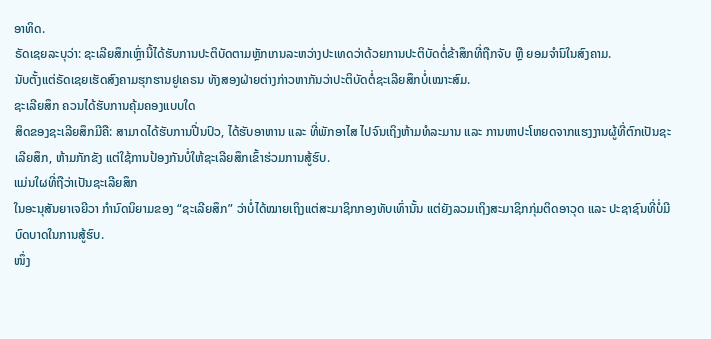ອາທິດ.
ຣັດເຊຍລະບຸວ່າ: ຊະເລີຍສຶກເຫຼົ່ານີ້ໄດ້ຮັບການປະຕິບັດຕາມຫຼັກເກນລະຫວ່າງປະເທດວ່າດ້ວຍການປະຕິບັດຕໍ່ຂ້າສຶກທີ່ຖືກຈັບ ຫຼື ຍອມຈຳົນໃນສົງຄາມ.
ນັບຕັ້ງແຕ່ຣັດເຊຍເຮັດສົງຄາມຮຸກຮານຢູເຄຣນ ທັງສອງຝ່າຍຕ່າງກ່າວຫາກັນວ່າປະຕິບັດຕໍ່ຊະເລີຍສຶກບໍ່ເໝາະສົມ.
ຊະເລີຍສຶກ ຄວນໄດ້ຮັບການຄຸ້ມຄອງແບບໃດ
ສິດຂອງຊະເລີຍສຶກມີຄື: ສາມາດໄດ້ຮັບການປີ່ນປົວ, ໄດ້ຮັບອາຫານ ແລະ ທີ່ພັກອາໄສ ໄປຈົນເຖິງຫ້າມທໍລະມານ ແລະ ການຫາປະໂຫຍດຈາກແຮງງານຜູ້ທີ່ຕົກເປັນຊະເລີຍສຶກ, ຫ້າມກັກຂັງ ແຕ່ໃຊ້ການປ້ອງກັນບໍ່ໃຫ້ຊະເລີຍສຶກເຂົ້າຮ່ວມການສູ້ຮົບ.
ແມ່ນໃຜທີ່ຖືວ່າເປັນຊະເລີຍສຶກ
ໃນອະນຸສັນຍາເຈຍີວາ ກຳນົດນິຍາມຂອງ “ຊະເລີຍສຶກ” ວ່າບໍ່ໄດ້ໝາຍເຖິງແຕ່ສະມາຊິກກອງທັບເທົ່ານັ້ນ ແຕ່ຍັງລວມເຖິງສະມາຊິກກຸ່ມຕິດອາວຸດ ແລະ ປະຊາຊົນທີ່ບໍ່ມີບົດບາດໃນການສູ້ຮົບ.
ໜຶ່ງ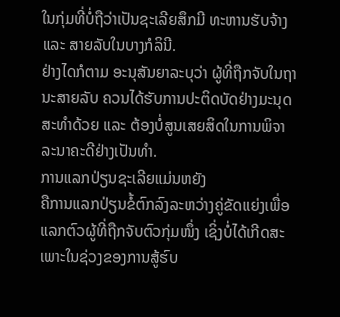ໃນກຸ່ມທີ່ບໍ່ຖືວ່າເປັນຊະເລີຍສຶກມີ ທະຫານຮັບຈ້າງ ແລະ ສາຍລັບໃນບາງກໍລິນີ.
ຢ່າງໄດກໍຕາມ ອະນຸສັນຍາລະບຸວ່າ ຜູ້ທີ່ຖືກຈັບໃນຖານະສາຍລັບ ຄວນໄດ້ຮັບການປະຕິດບັດຢ່າງມະນຸດສະທຳດ້ວຍ ແລະ ຕ້ອງບໍ່ສູນເສຍສິດໃນການພິຈາລະນາຄະດີຢ່າງເປັນທຳ.
ການແລກປ່ຽນຊະເລີຍແມ່ນຫຍັງ
ຄືການແລກປ່ຽນຂໍ້ຕົກລົງລະຫວ່າງຄູ່ຂັດແຍ່ງເພື່ອແລກຕົວຜູ້ທີ່ຖືກຈັບຕົວກຸ່ມໜຶ່ງ ເຊິ່ງບໍ່ໄດ້ເກີດສະເພາະໃນຊ່ວງຂອງການສູ້ຮົບ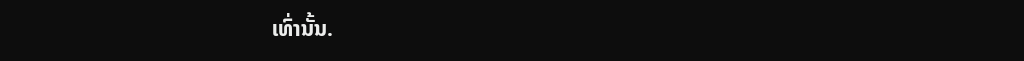ເທົ່ານັ້ນ.